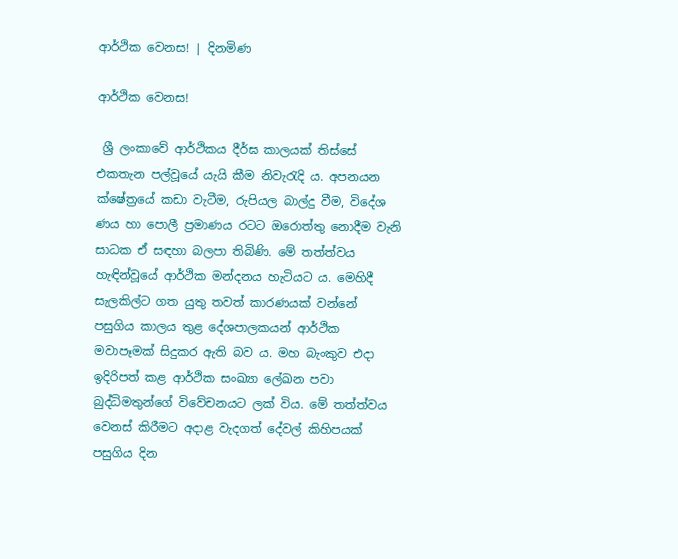ආර්ථික වෙනස! | දිනමිණ

ආර්ථික වෙනස!

 ශ්‍රී ලංකාවේ ආර්ථිකය දීර්ඝ කාලයක් තිස්සේ එකතැන පල්වූයේ යැයි කීම නිවැරැදි ය. අපනයන ක්ෂේත්‍රයේ කඩා වැටීම, රුපියල බාල්දු වීම, විදේශ ණය හා පොලී ප්‍රමාණය රටට ඔරොත්තු නොදීම වැනි සාධක ඒ සඳහා බලපා තිබිණි. මේ තත්ත්වය හැඳින්වූයේ ආර්ථික මන්දනය හැටියට ය. මෙහිදී සැලකිල්ට ගත යුතු තවත් කාරණයක් වන්නේ පසුගිය කාලය තුළ දේශපාලකයන් ආර්ථික මවාපෑමක් සිදුකර ඇති බව ය. මහ බැංකුව එදා ඉදිරිපත් කළ ආර්ථික සංඛ්‍යා ලේඛන පවා බුද්ධිමතුන්ගේ විවේචනයට ලක් විය. මේ තත්ත්වය වෙනස් කිරීමට අදාළ වැදගත් දේවල් කිහිපයක් පසුගිය දින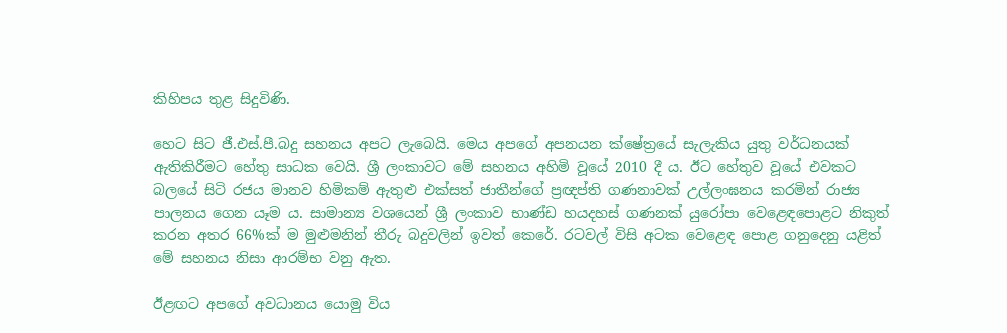කිහිපය තුළ සිදුවිණි.

හෙට සිට ජී.එස්.පී.බදු සහනය අපට ලැබෙයි. මෙය අපගේ අපනයන ක්ෂේත්‍රයේ සැලැකිය යුතු වර්ධනයක් ඇතිකිරීමට හේතු සාධක වෙයි. ශ්‍රී ලංකාවට මේ සහනය අහිමි වූයේ 2010 දී ය. ඊට හේතුව වූයේ එවකට බලයේ සිටි රජය මානව හිමිකම් ඇතුළු එක්සත් ජාතීන්ගේ ප්‍රඥප්ති ගණනාවක් උල්ලංඝනය කරමින් රාජ්‍ය පාලනය ගෙන යෑම ය. සාමාන්‍ය වශයෙන් ශ්‍රී ලංකාව භාණ්ඩ හයදහස් ගණනක් යුරෝපා වෙළෙඳපොළට නිකුත් කරන අතර 66%ක් ම මුළුමනින් තීරු බදුවලින් ඉවත් කෙරේ. රටවල් විසි අටක වෙළෙඳ පොළ ගනුදෙනු යළිත් මේ සහනය නිසා ආරම්භ වනු ඇත.

ඊළඟට අපගේ අවධානය යොමු විය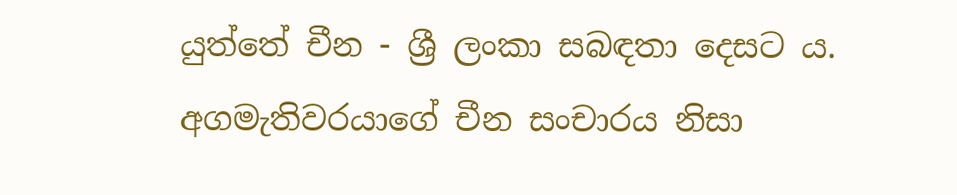යුත්තේ චීන - ශ්‍රී ලංකා සබඳතා දෙසට ය. අගමැතිවරයාගේ චීන සංචාරය නිසා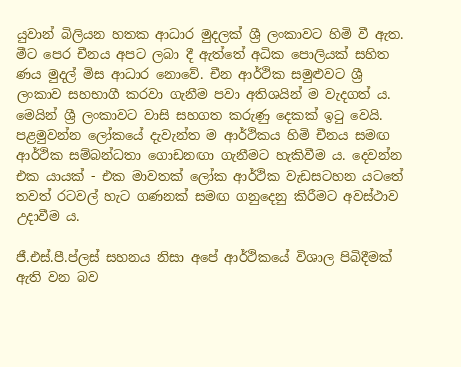යුවාන් බිලියන හතක ආධාර මුදලක් ශ්‍රී ලංකාවට හිමි වී ඇත. මීට පෙර චීනය අපට ලබා දී ඇත්තේ අධික පොලියක් සහිත ණය මුදල් මිස ආධාර නොවේ. චීන ආර්ථික සමුළුවට ශ්‍රී ලංකාව සහභාගී කරවා ගැනීම පවා අතිශයින් ම වැදගත් ය. මෙයින් ශ්‍රී ලංකාවට වාසි සහගත කරුණු දෙකක් ඉටු වෙයි. පළමුවන්න ලෝකයේ දැවැන්ත ම ආර්ථිකය හිමි චීනය සමඟ ආර්ථික සම්බන්ධතා ගොඩනඟා ගැනීමට හැකිවීම ය. දෙවන්න එක යායක් - එක මාවතක් ලෝක ආර්ථික වැඩසටහන යටතේ තවත් රටවල් හැට ගණනක් සමඟ ගනුදෙනු කිරීමට අවස්ථාව උදාවීම ය.

ජී.එස්.පී.ප්ලස් සහනය නිසා අපේ ආර්ථිකයේ විශාල පිබිදීමක් ඇති වන බව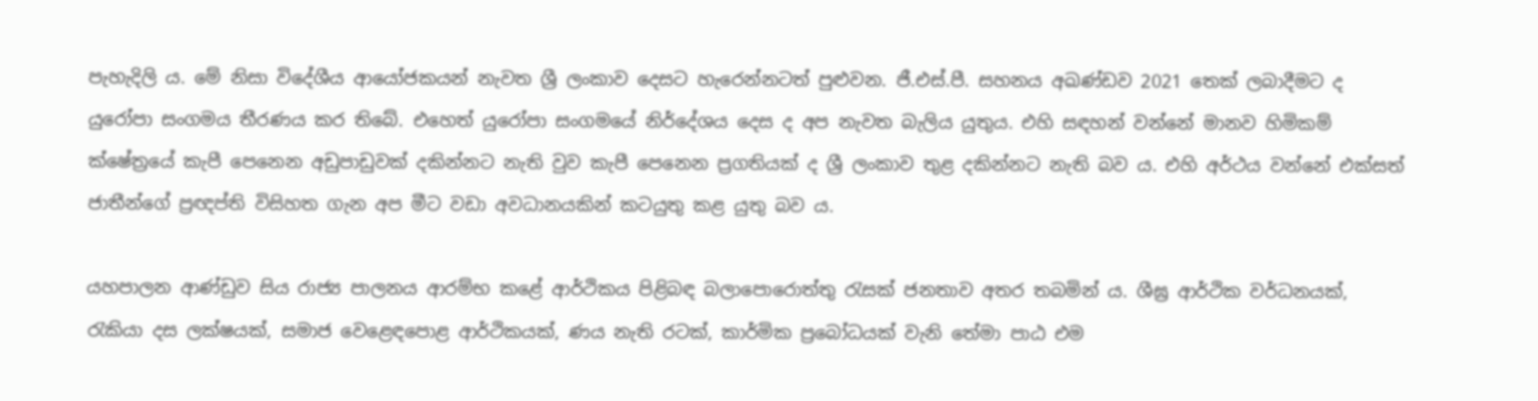පැහැදිලි ය. මේ නිසා විදේශීය ආයෝජකයන් නැවත ශ්‍රී ලංකාව දෙසට හැරෙන්නටත් පුළුවන. ජී.එස්.පී. සහනය අඛණ්ඩව 2021 තෙක් ලබාදීමට ද යුරෝපා සංගමය තීරණය කර තිබේ. එහෙත් යුරෝපා සංගමයේ නිර්දේශය දෙස ද අප නැවත බැලිය යුතුය. එහි සඳහන් වන්නේ මානව හිමිකම් ක්ෂේත්‍රයේ කැපී පෙනෙන අඩුපාඩුවක් දකින්නට නැති වුව කැපී පෙනෙන ප්‍රගතියක් ද ශ්‍රී ලංකාව තුළ දකින්නට නැති බව ය. එහි අර්ථය වන්නේ එක්සත් ජාතීන්ගේ ප්‍රඥප්ති විසිහත ගැන අප මීට වඩා අවධානයකින් කටයුතු කළ යුතු බව ය.

යහපාලන ආණ්ඩුව සිය රාජ්‍ය පාලනය ආරම්භ කළේ ආර්ථිකය පිළිබඳ බලාපොරොත්තු රැසක් ජනතාව අතර තබමින් ය. ශීඝ්‍ර ආර්ථික වර්ධනයක්, රැකියා දස ලක්ෂයක්, සමාජ වෙළෙඳපොළ ආර්ථිකයක්, ණය නැති රටක්, කාර්මික ප්‍රබෝධයක් වැනි තේමා පාඨ එම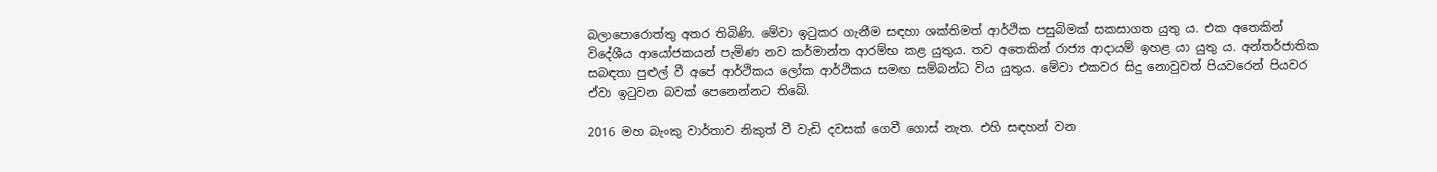බලාපොරොත්තු අතර තිබිණි. මේවා ඉටුකර ගැනීම සඳහා ශක්තිමත් ආර්ථික පසුබිමක් සකසාගත යුතු ය. එක අතෙකින් විදේශීය ආයෝජකයන් පැමිණ නව කර්මාන්ත ආරම්භ කළ යුතුය. තව අතෙකින් රාජ්‍ය ආදායම් ඉහළ යා යුතු ය. අන්තර්ජාතික සබඳතා පුළුල් වී අපේ ආර්ථිකය ලෝක ආර්ථිකය සමඟ සම්බන්ධ විය යුතුය. මේවා එකවර සිදු නොවුවත් පියවරෙන් පියවර ඒවා ඉටුවන බවක් පෙනෙන්නට තිබේ.

2016 මහ බැංකු වාර්තාව නිකුත් වී වැඩි දවසක් ගෙවී ගොස් නැත. එහි සඳහන් වන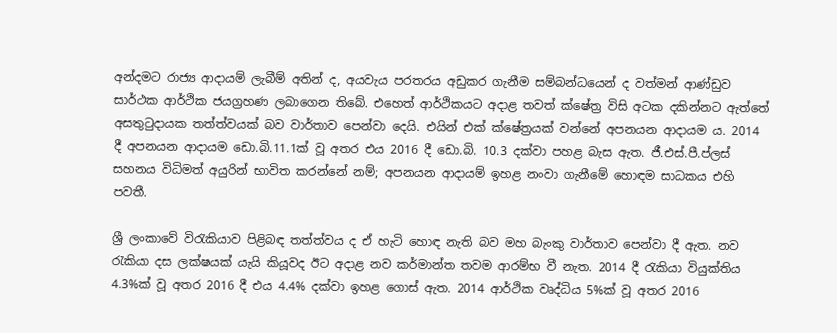අන්දමට රාජ්‍ය ආදායම් ලැබීම් අතින් ද, අයවැය පරතරය අඩුකර ගැනීම සම්බන්ධයෙන් ද වත්මන් ආණ්ඩුව සාර්ථක ආර්ථික ජයග්‍රහණ ලබාගෙන තිබේ. එහෙත් ආර්ථිකයට අදාළ තවත් ක්ෂේත්‍ර විසි අටක දකින්නට ඇත්තේ අසතුටුදායක තත්ත්වයක් බව වාර්තාව පෙන්වා දෙයි. එයින් එක් ක්ෂේත්‍රයක් වන්නේ අපනයන ආදායම ය. 2014 දී අපනයන ආදායම ඩො.බි.11.1ක් වූ අතර එය 2016 දී ඩො.බි. 10.3 දක්වා පහළ බැස ඇත. ජී.එස්.පී.ප්ලස් සහනය විධිමත් අයුරින් භාවිත කරන්නේ නම්; අපනයන ආදායම් ඉහළ නංවා ගැනීමේ හොඳම සාධකය එහි පවතී.

ශ්‍රී ලංකාවේ විරැකියාව පිළිබඳ තත්ත්වය ද ඒ හැටි හොඳ නැති බව මහ බැංකු වාර්තාව පෙන්වා දී ඇත. නව රැකියා දස ලක්ෂයක් යැයි කියූවද ඊට අදාළ නව කර්මාන්ත තවම ආරම්භ වී නැත. 2014 දී රැකියා වියුක්තිය 4.3%ක් වූ අතර 2016 දී එය 4.4% දක්වා ඉහළ ගොස් ඇත. 2014 ආර්ථික වෘද්ධිය 5%ක් වූ අතර 2016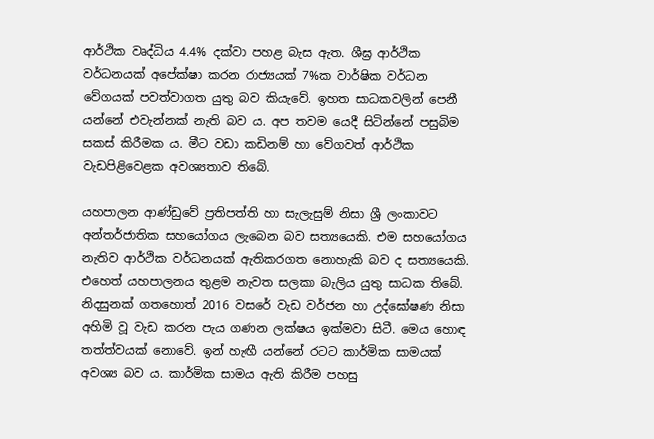ආර්ථික වෘද්ධිය 4.4% දක්වා පහළ බැස ඇත. ශීඝ්‍ර ආර්ථික වර්ධනයක් අපේක්ෂා කරන රාජ්‍යයක් 7%ක වාර්ෂික වර්ධන වේගයක් පවත්වාගත යුතු බව කියැවේ. ඉහත සාධකවලින් පෙනී යන්නේ එවැන්නක් නැති බව ය. අප තවම යෙදී සිටින්නේ පසුබිම සකස් කිරීමක ය. මීට වඩා කඩිනම් හා වේගවත් ආර්ථික වැඩපිළිවෙළක අවශ්‍යතාව තිබේ.

යහපාලන ආණ්ඩුවේ ප්‍රතිපත්ති හා සැලැසුම් නිසා ශ්‍රී ලංකාවට අන්තර්ජාතික සහයෝගය ලැබෙන බව සත්‍යයෙකි. එම සහයෝගය නැතිව ආර්ථික වර්ධනයක් ඇතිකරගත නොහැකි බව ද සත්‍යයෙකි. එහෙත් යහපාලනය තුළම නැවත සලකා බැලිය යුතු සාධක තිබේ. නිදසුනක් ගතහොත් 2016 වසරේ වැඩ වර්ජන හා උද්ඝෝෂණ නිසා අහිමි වූ වැඩ කරන පැය ගණන ලක්ෂය ඉක්මවා සිටී. මෙය හොඳ තත්ත්වයක් නොවේ. ඉන් හැඟී යන්නේ රටට කාර්මික සාමයක් අවශ්‍ය බව ය. කාර්මික සාමය ඇති කිරීම පහසු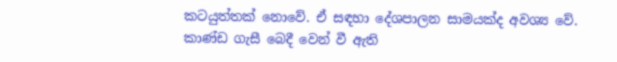කටයුත්තක් නොවේ. ඒ සඳහා දේශපාලන සාමයක්ද අවශ්‍ය වේ. කාණ්ඩ ගැසී බෙදී වෙන් වී ඇති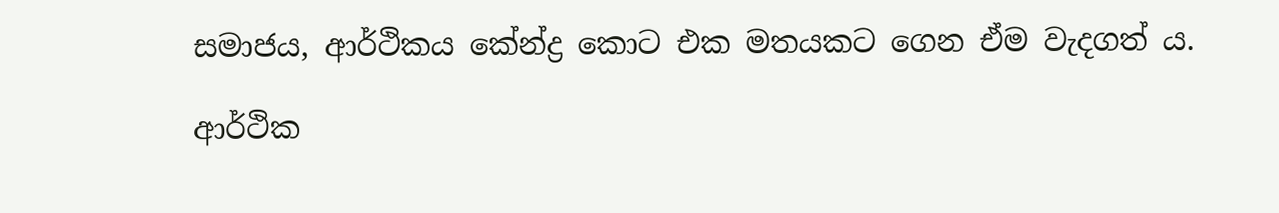සමාජය, ආර්ථිකය කේන්ද්‍ර කොට එක මතයකට ගෙන ඒම වැදගත් ය.

ආර්ථික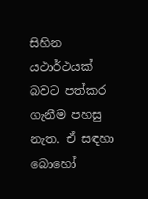සිහින යථාර්ථයක් බවට පත්කර ගැනීම පහසු නැත. ඒ සඳහා බොහෝ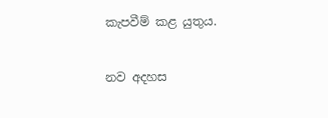කැපවීම් කළ යුතුය.

නව අදහස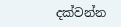දක්වන්න